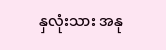နှလုံးသား အနု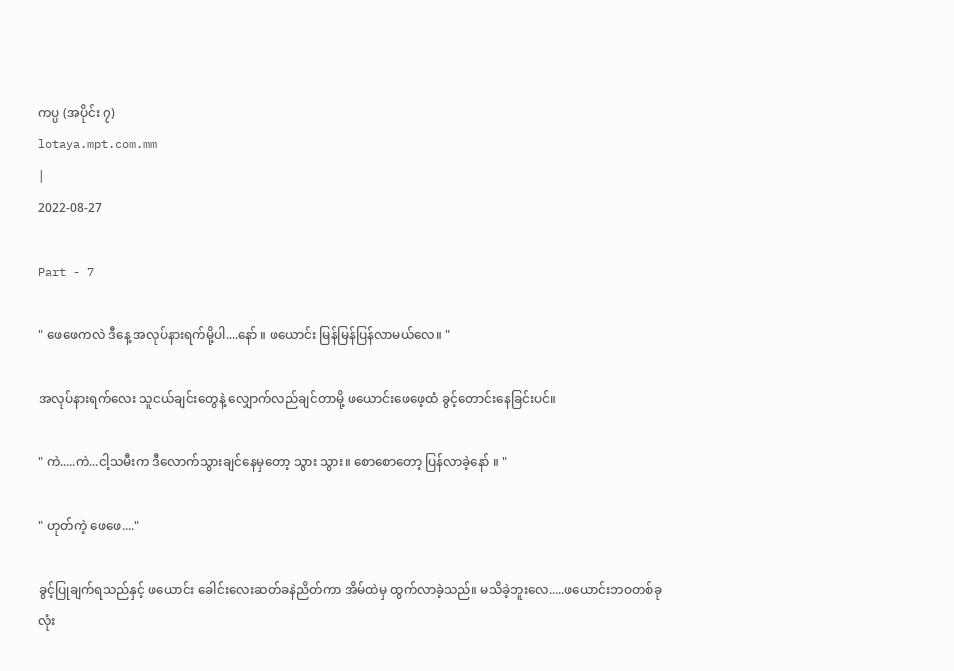ကပ္ပ (အပိုင်း ၇)
lotaya.mpt.com.mm
|
2022-08-27

Part - 7

" ဖေဖေကလဲ ဒီနေ့ အလုပ်နားရက်မို့ပါ....နော် ။ ဖယောင်း မြန်မြန်ပြန်လာမယ်လေ။ "

အလုပ်နားရက်လေး သူငယ်ချင်းတွေနဲ့ လျှောက်လည်ချင်တာမို့ ဖယောင်းဖေဖေ့ထံ ခွင့်တောင်းနေခြင်းပင်။

" ကဲ.....ကဲ...ငါ့သမီးက ဒီလောက်သွားချင်နေမှတော့ သွား သွား။ စောစောတော့ ပြန်လာခဲ့နော် ။ "

" ဟုတ်ကဲ့ ဖေဖေ...."

ခွင့်ပြုချက်ရသည်နှင့် ဖယောင်း ခေါင်းလေးဆတ်ခနဲညိတ်ကာ အိမ်ထဲမှ ထွက်လာခဲ့သည်။ မသိခဲ့ဘူးလေ.....ဖယောင်းဘဝတစ်ခုလုံး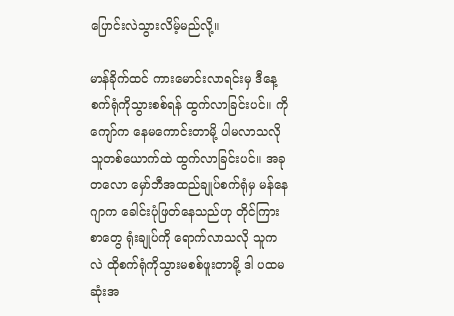ပြောင်းလဲသွားလိမ့်မည်လို့။

မာန်ခိုက်ထင် ကားမောင်းလာရင်းမှ ဒီနေ့ စက်ရုံကိုသွားစစ်ရန် ထွက်လာခြင်းပင်။ ကိုကျော်က နေမကောင်းတာမို့ ပါမလာသလို သူတစ်ယောက်ထဲ ထွက်လာခြင်းပင်။ အခုတလော မှော်ဘီအထည်ချုပ်စက်ရုံမှ မန်နေဂျာက ခေါင်းပုံဖြတ်နေသည်ဟု တိုင်ကြားစာတွေ ရုံးချုပ်ကို ရောက်လာသလို သူကလဲ ထိုစက်ရုံကိုသွားမစစ်ဖူးတာမို့ ဒါ ပထမဆုံးအ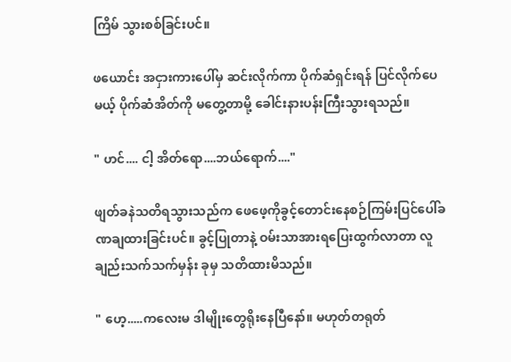ကြိမ် သွားစစ်ခြင်းပင်။

ဖယောင်း အငှားကားပေါ်မှ ဆင်းလိုက်ကာ ပိုက်ဆံရှင်းရန် ပြင်လိုက်ပေမယ့် ပိုက်ဆံအိတ်ကို မတွေ့တာမို့ ခေါင်းနားပန်းကြီးသွားရသည်။

" ဟင်.... ငါ့ အိတ်ရော....ဘယ်ရောက်...."

ဖျတ်ခနဲသတိရသွားသည်က ဖေဖေ့ကိုခွင့်တောင်းနေစဉ်ကြမ်းပြင်ပေါ်ခဏချထားခြင်းပင်။ ခွင့်ပြုတာနဲ့ ဝမ်းသာအားရပြေးထွက်လာတာ လူချည်းသက်သက်မှန်း ခုမှ သတိထားမိသည်။

" ဟေ့.....ကလေးမ ဒါမျိုးတွေရိုးနေပြီနော်။ မဟုတ်တရုတ်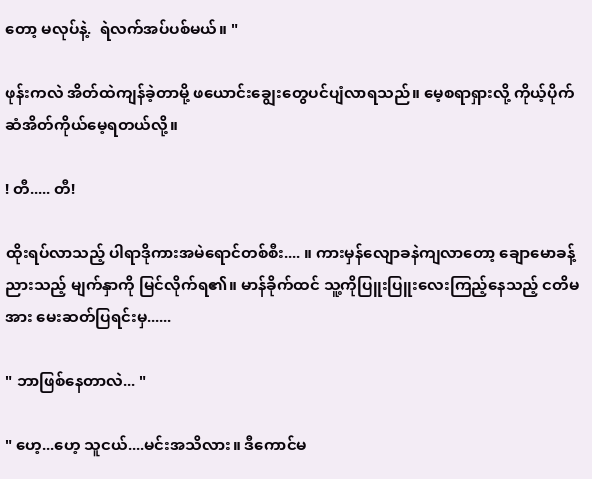တော့ မလုပ်နဲ့.  ရဲလက်အပ်ပစ်မယ်။ "

ဖုန်းကလဲ အိတ်ထဲကျန်ခဲ့တာမို့ ဖယောင်းချွေးတွေပင်ပျံလာရသည်။ မေ့စရာရှားလို့ ကိုယ့်ပိုက်ဆံအိတ်ကိုယ်မေ့ရတယ်လို့။

! တီ..... တီ!

ထိုးရပ်လာသည့် ပါရာဒိုကားအမဲရောင်တစ်စီး.... ။ ကားမှန်လျောခနဲကျလာတော့ ချောမောခန့်ညားသည့် မျက်နှာကို မြင်လိုက်ရ၏။ မာန်ခိုက်ထင် သူ့ကိုပြူးပြူးလေးကြည့်နေသည့် ငတိမအား မေးဆတ်ပြရင်းမှ......

" ဘာဖြစ်နေတာလဲ... "

" ဟေ့...ဟေ့ သူငယ်....မင်းအသိလား။ ဒီကောင်မ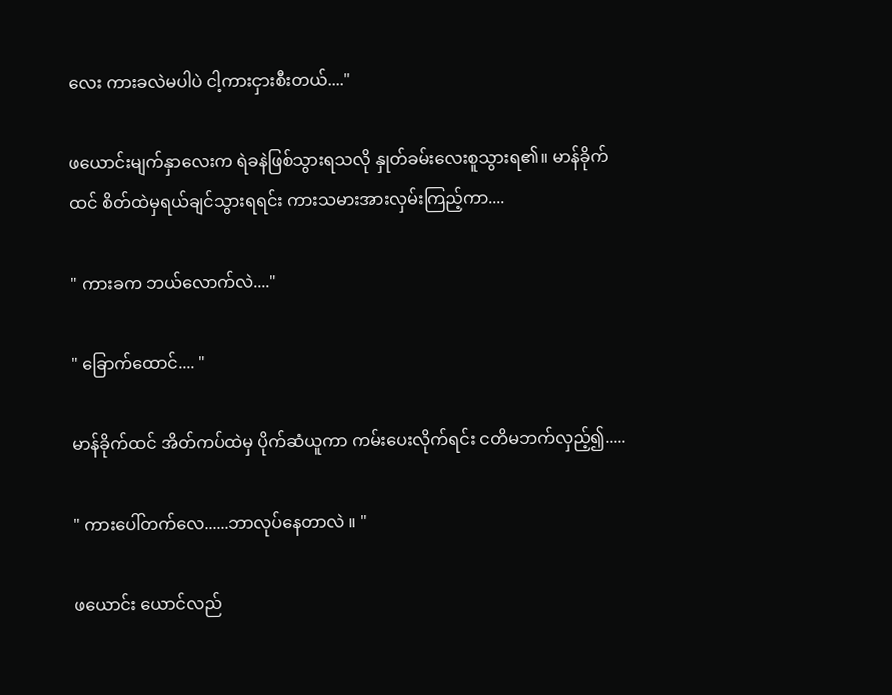လေး ကားခလဲမပါပဲ ငါ့ကားငှားစီးတယ်...."

ဖယောင်းမျက်နှာလေးက ရဲခနဲဖြစ်သွားရသလို နှုတ်ခမ်းလေးစူသွားရ၏။ မာန်ခိုက်ထင် စိတ်ထဲမှရယ်ချင်သွားရရင်း ကားသမားအားလှမ်းကြည့်ကာ....

" ကားခက ဘယ်လောက်လဲ...."

" ခြောက်ထောင်.... "

မာန်ခိုက်ထင် အိတ်ကပ်ထဲမှ ပိုက်ဆံယူကာ ကမ်းပေးလိုက်ရင်း ငတိမဘက်လှည့်၍.....

" ကားပေါ်တက်လေ......ဘာလုပ်နေတာလဲ ။ "

ဖယောင်း ယောင်လည်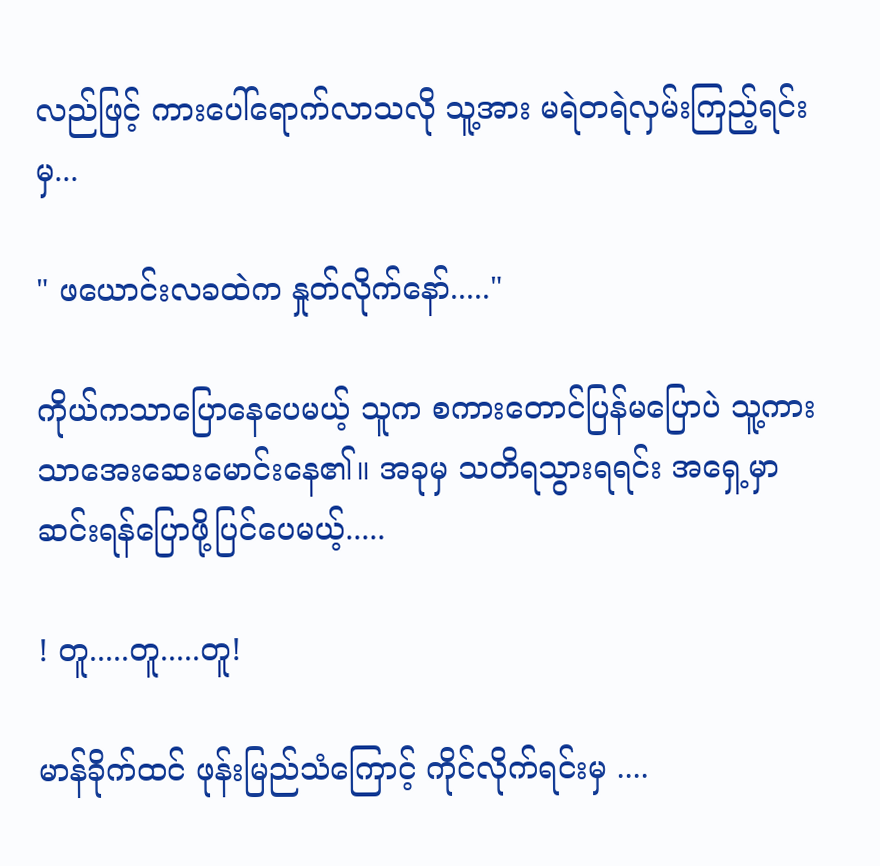လည်ဖြင့် ကားပေါ်ရောက်လာသလို သူ့အား မရဲတရဲလှမ်းကြည့်ရင်းမှ...

" ဖယောင်းလခထဲက နှုတ်လိုက်နော်....."

ကိုယ်ကသာပြောနေပေမယ့် သူက စကားတောင်ပြန်မပြောပဲ သူ့ကားသာအေးဆေးမောင်းနေ၏။ အခုမှ သတိရသွားရရင်း အရှေ့မှာ ဆင်းရန်ပြောဖို့ပြင်ပေမယ့်.....

! တူ.....တူ.....တူ!

မာန်ခိုက်ထင် ဖုန်းမြည်သံကြောင့် ကိုင်လိုက်ရင်းမှ ....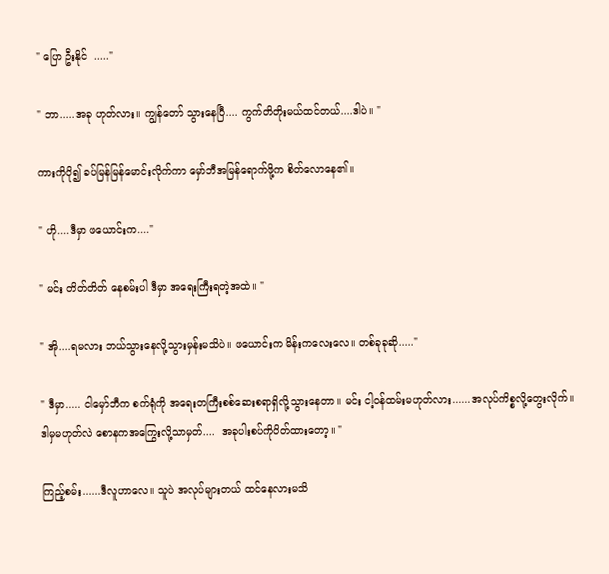" ပြော ဦးနိုင်  ....."

" ဘာ.....အခု ဟုတ်လား။ ကျွန်တော် သွားနေပြီ.... ကွက်တိတိုးမယ်ထင်တယ်....ဒါပဲ။ "

ကားကိုပို၍ ခပ်မြန်မြန်မောင်းလိုက်ကာ မှော်ဘီအမြန်ရောက်ဖို့က စိတ်လောနေ၏။

" ဟို....ဒီမှာ ဖယောင်းက...."

" မင်း တိတ်တိတ် နေစမ်းပါ ဒီမှာ အရေးကြီးရတဲ့အထဲ။ "

" အို....ရမလား ဘယ်သွားနေလို့သွားမှန်းမသိပဲ။ ဖယောင်းက မိန်းကလေးလေ။ တစ်ခုခုဆို....."

" ဒီမှာ..... ငါမှော်ဘီက စက်ရုံကို အရေးတကြီးစစ်ဆေးစရာရှိလို့သွားနေတာ။ မင်း ငါ့ဝန်ထမ်းမဟုတ်လား......အလုပ်ကိစ္စလို့တွေးလိုက်။ ဒါမှမဟုတ်လဲ စောနကအကြွေးလို့သာမှတ်....  အခုပါးစပ်ကိုပိတ်ထားတော့။ "

ကြည့်စမ်း......ဒီလူဟာလေ။ သူပဲ အလုပ်များတယ် ထင်နေလားမသိ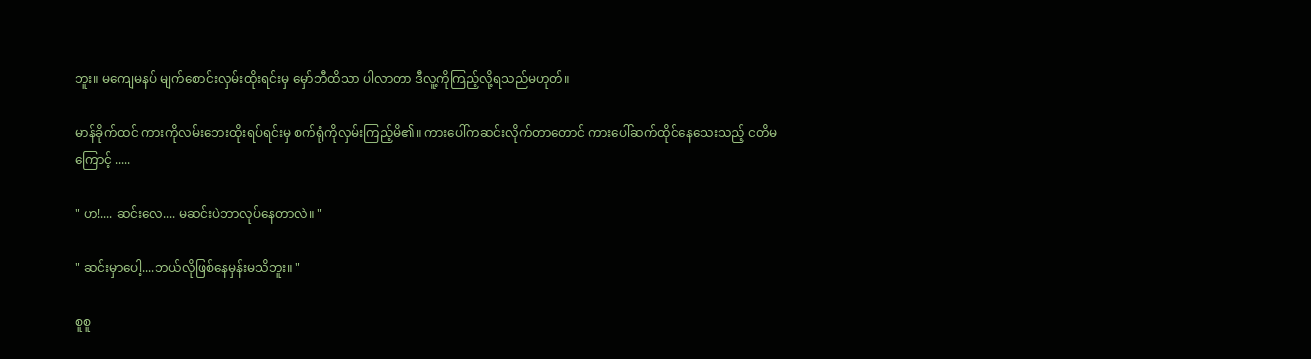ဘူး။ မကျေမနပ် မျက်စောင်းလှမ်းထိုးရင်းမှ မှော်ဘီထိသာ ပါလာတာ ဒီလူ့ကိုကြည့်လို့ရသည်မဟုတ်။

မာန်ခိုက်ထင် ကားကိုလမ်းဘေးထိုးရပ်ရင်းမှ စက်ရုံကိုလှမ်းကြည့်မိ၏။ ကားပေါ်ကဆင်းလိုက်တာတောင် ကားပေါ်ဆက်ထိုင်နေသေးသည့် ငတိမကြောင့် .....

" ဟ!.... ဆင်းလေ.... မဆင်းပဲဘာလုပ်နေတာလဲ။ "

" ဆင်းမှာပေါ့....ဘယ်လိုဖြစ်နေမှန်းမသိဘူး။ "

စူစူ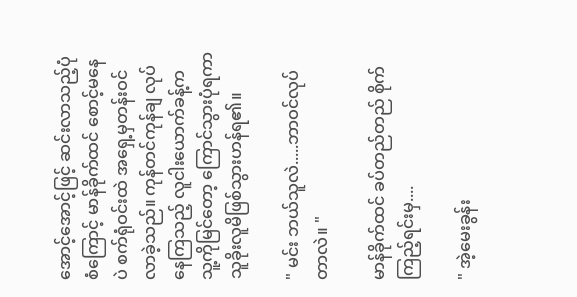အောင့်အောင့်ဖြင့် ဆင်းလာသည့်ပုံစံကြောင့် မာန်ခိုက်ထင် စောင့်မနေပဲ စက်ရုံဝင်းထဲ အရှေ့မှတန်းဝင်လာခဲ့သည်။ ကုန်တင်ကုန်ချ လုပ်နေကြသည့် လူငါးယောက်ခန့်က သူ့ကိုမြင်တော့ ကြောင်သွားပုံရကာ သူခိုးလူမိဖြစ်သွားဟန်ရ၏။

" မင်း ဘယ်သူလဲ.....ဘာဝင်လုပ်တာလဲ။ "

မာန်ခိုက်ထင် ခပ်တည်တည် စိုက်ကြည့်ရင်းမှ....

" အဲ့မေးခွန်း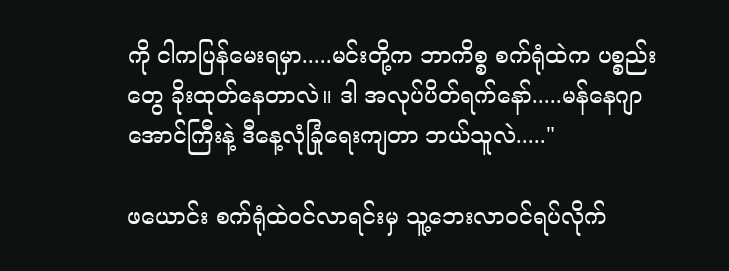ကို ငါကပြန်မေးရမှာ.....မင်းတို့က ဘာကိစ္စ စက်ရုံထဲက ပစ္စည်းတွေ ခိုးထုတ်နေတာလဲ။ ဒါ အလုပ်ပိတ်ရက်နော်.....မန်နေဂျာ အောင်ကြီးနဲ့ ဒီနေ့လုံခြုံရေးကျတာ ဘယ်သူလဲ....."

ဖယောင်း စက်ရုံထဲဝင်လာရင်းမှ သူ့ဘေးလာဝင်ရပ်လိုက်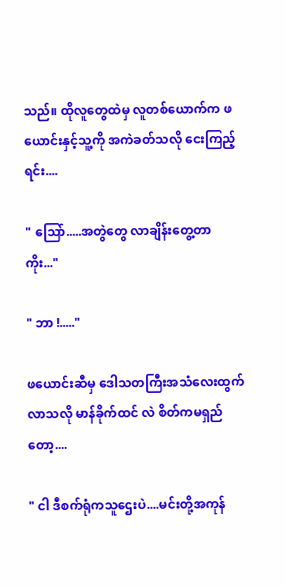သည်။ ထိုလူတွေထဲမှ လူတစ်ယောက်က ဖယောင်းနှင့်သူ့ကို အကဲခတ်သလို ငေးကြည့်ရင်း....

" သြော်.....အတွဲတွေ လာချိန်းတွေ့တာကိုး..."

" ဘာ !....."

ဖယောင်းဆီမှ ဒေါသတကြီးအသံလေးထွက်လာသလို မာန်ခိုက်ထင် လဲ စိတ်ကမရှည်တော့....

" ငါ ဒီစက်ရုံကသူဌေးပဲ....မင်းတို့အကုန်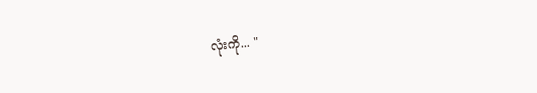လုံးကို... "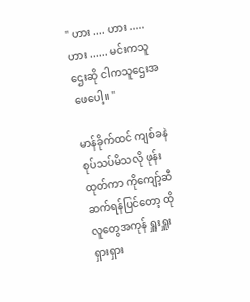" ဟား .... ဟား ..... ဟား ...... မင်းကသူဌေးဆို ငါကသူဌေးအဖေပေါ့။ "

မာန်ခိုက်ထင် ကျစ်ခနဲစုပ်သပ်မိသလို ဖုန်းထုတ်ကာ ကိုကျော့်ဆီဆက်ရန်ပြင်တော့ ထိုလူတွေအကုန် ရှူးရှူးရှားရှား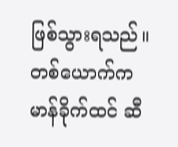ဖြစ်သွားရသည်။ တစ်ယောက်က မာန်ခိုက်ထင် ဆီ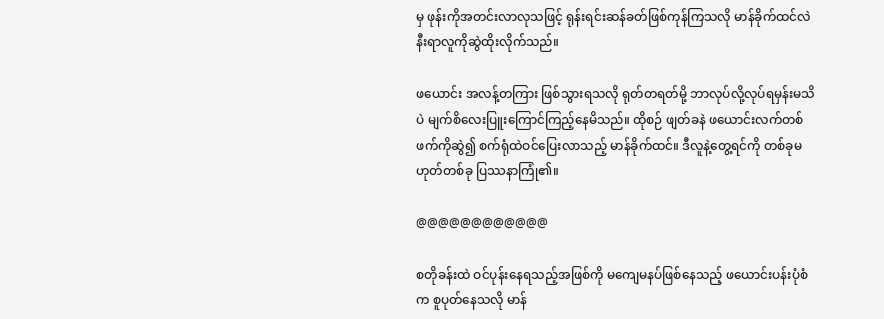မှ ဖုန်းကိုအတင်းလာလုသဖြင့် ရုန်းရင်းဆန်ခတ်ဖြစ်ကုန်ကြသလို မာန်ခိုက်ထင်လဲ နီးရာလူကိုဆွဲထိုးလိုက်သည်။

ဖယောင်း အလန့်တကြား ဖြစ်သွားရသလို ရုတ်တရတ်မို့ ဘာလုပ်လို့လုပ်ရမှန်းမသိပဲ မျက်စိလေးပြူးကြောင်ကြည့်နေမိသည်။ ထိုစဉ် ဖျတ်ခနဲ ဖယောင်းလက်တစ်ဖက်ကိုဆွဲ၍ စက်ရုံထဲဝင်ပြေးလာသည့် မာန်ခိုက်ထင်။ ဒီလူနဲ့တွေ့ရင်ကို တစ်ခုမဟုတ်တစ်ခု ပြဿနာကြုံ၏။

@@@@@@@@@@@@

စတိုခန်းထဲ ဝင်ပုန်းနေရသည့်အဖြစ်ကို မကျေမနပ်ဖြစ်နေသည့် ဖယောင်းပန်းပုံစံက စူပုတ်နေသလို မာန်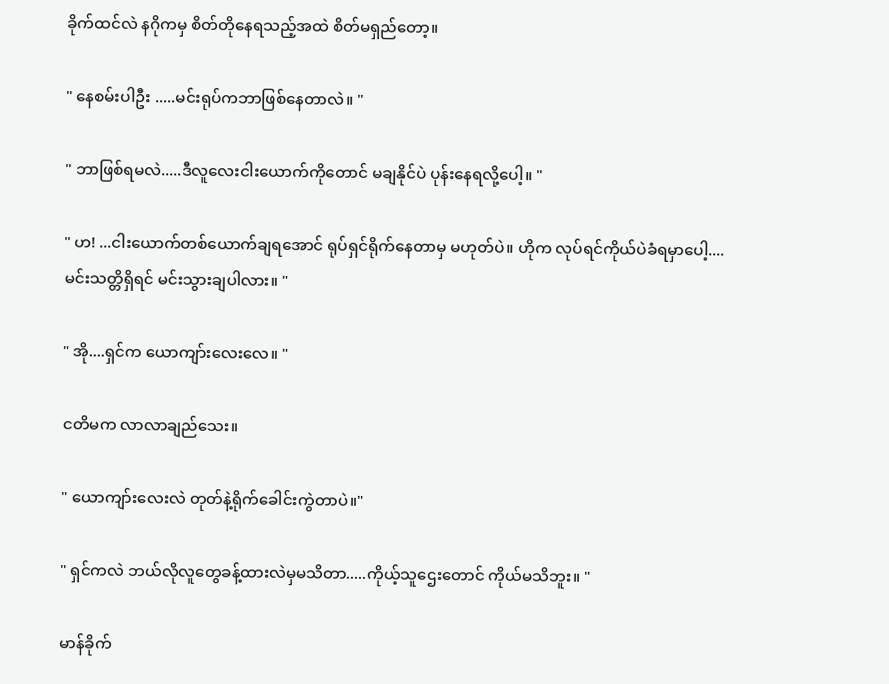ခိုက်ထင်လဲ နဂိုကမှ စိတ်တိုနေရသည့်အထဲ စိတ်မရှည်တော့။

" နေစမ်းပါဦး .....မင်းရုပ်ကဘာဖြစ်နေတာလဲ။ "

" ဘာဖြစ်ရမလဲ.....ဒီလူလေးငါးယောက်ကိုတောင် မချနိုင်ပဲ ပုန်းနေရလို့ပေါ့။ "

" ဟ! ...ငါးယောက်တစ်ယောက်ချရအောင် ရုပ်ရှင်ရိုက်နေတာမှ မဟုတ်ပဲ။ ဟိုက လုပ်ရင်ကိုယ်ပဲခံရမှာပေါ့....မင်းသတ္တိရှိရင် မင်းသွားချပါလား။ "

" အို....ရှင်က ယောကျာ်းလေးလေ။ "

ငတိမက လာလာချည်သေး။

" ယောကျာ်းလေးလဲ တုတ်နဲ့ရိုက်ခေါင်းကွဲတာပဲ။"

" ရှင်ကလဲ ဘယ်လိုလူတွေခန့်ထားလဲမှမသိတာ.....ကိုယ့်သူဌေးတောင် ကိုယ်မသိဘူး။ "

မာန်ခိုက်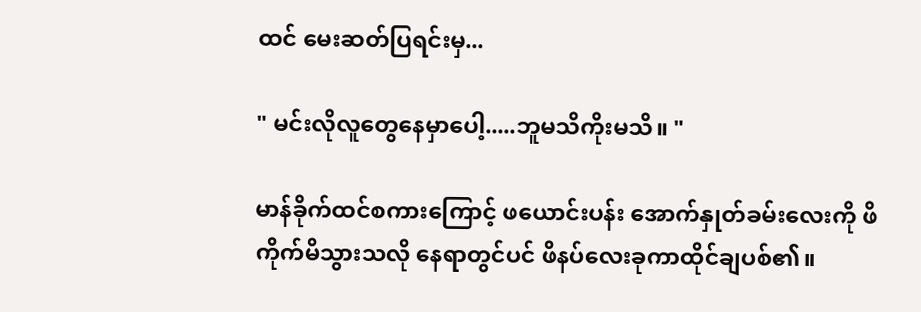ထင် မေးဆတ်ပြရင်းမှ...

" မင်းလိုလူတွေနေမှာပေါ့.....ဘူမသိကိုးမသိ။ "

မာန်ခိုက်ထင်စကားကြောင့် ဖယောင်းပန်း အောက်နှုတ်ခမ်းလေးကို ဖိကိုက်မိသွားသလို နေရာတွင်ပင် ဖိနပ်လေးခုကာထိုင်ချပစ်၏။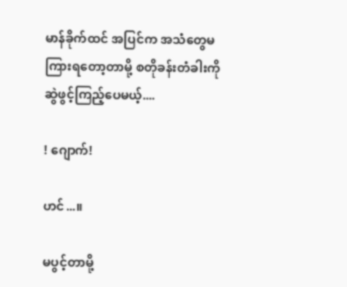မာန်ခိုက်ထင် အပြင်က အသံတွေမကြားရတော့တာမို့ စတိုခန်းတံခါးကိုဆွဲဖွင့်ကြည့်ပေမယ့်....

! ဂျောက်!

ဟင်...။

မပွင့်တာမို့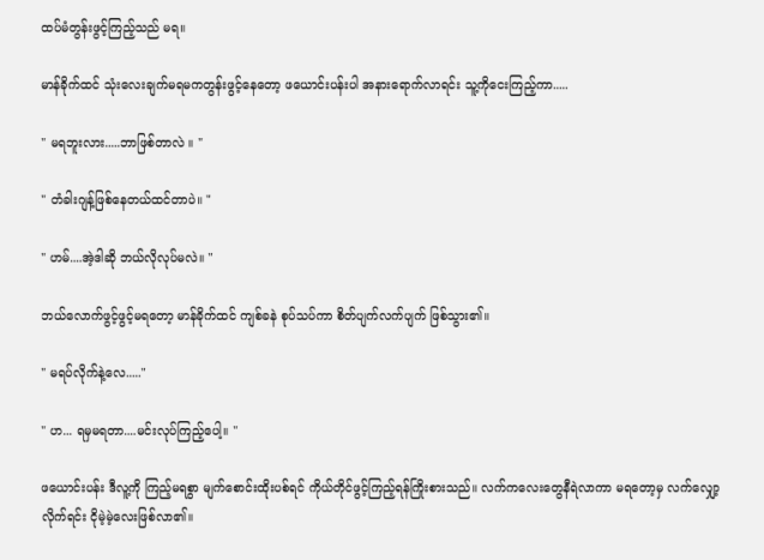ထပ်မံတွန်းဖွင့်ကြည့်သည် မရ။

မာန်ခိုက်ထင် သုံးလေးချက်မရမကတွန်းဖွင့်နေတော့ ဖယောင်းပန်းပါ အနားရောက်လာရင်း သူ့ကိုငေးကြည့်ကာ.....

" မရဘူးလား.....ဘာဖြစ်တာလဲ ။ "

" တံခါးဂျန့်ဖြစ်နေတယ်ထင်တာပဲ။ "

" ဟမ်....အဲ့ဒါဆို ဘယ်လိုလုပ်မလဲ။ "

ဘယ်လောက်ဖွင့်ဖွင့်မရတော့ မာန်ခိုက်ထင် ကျစ်ခနဲ စုပ်သပ်ကာ စိတ်ပျက်လက်ပျက် ဖြစ်သွား၏။

" မရပ်လိုက်နဲ့လေ....."

" ဟ... ရမှမရတာ....မင်းလုပ်ကြည့်ပေါ့။ "

ဖယောင်းပန်း ဒီလူ့ကို ကြည့်မရစွာ မျက်စောင်းထိုးပစ်ရင် ကိုယ်တိုင်ဖွင့်ကြည့်ရန်ကြိုးစားသည်။ လက်ကလေးတွေနီရဲလာကာ မရတော့မှ လက်လျှော့လိုက်ရင်း ငိုမဲ့မဲ့လေးဖြစ်လာ၏။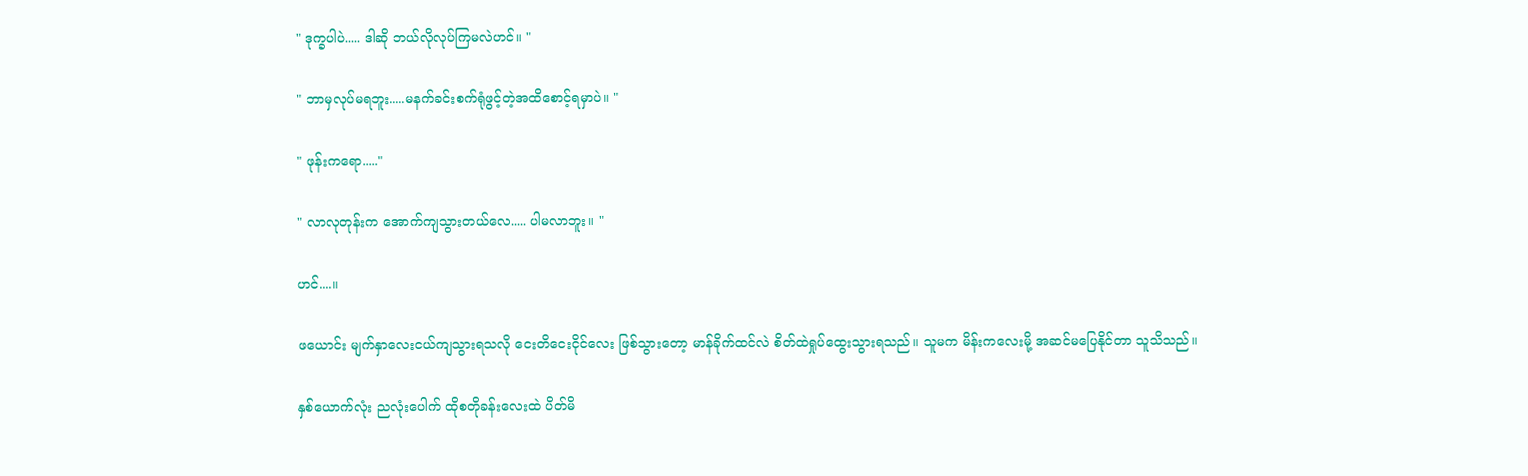" ဒုက္ခပါပဲ..... ဒါဆို ဘယ်လိုလုပ်ကြမလဲဟင်။ "

" ဘာမှလုပ်မရဘူး.....မနက်ခင်းစက်ရုံဖွင့်တဲ့အထိစောင့်ရမှာပဲ။ "

" ဖုန်းကရော....."

" လာလုတုန်းက အောက်ကျသွားတယ်လေ..... ပါမလာဘူး။ "

ဟင်....။

ဖယောင်း မျက်နှာလေးငယ်ကျသွားရသလို ငေးတိငေးငိုင်လေး ဖြစ်သွားတော့ မာန်ခိုက်ထင်လဲ စိတ်ထဲရှုပ်ထွေးသွားရသည်။ သူမက မိန်းကလေးမို့ အဆင်မပြေနိုင်တာ သူသိသည်။

နှစ်ယောက်လုံး ညလုံးပေါက် ထိုစတိုခန်းလေးထဲ ပိတ်မိ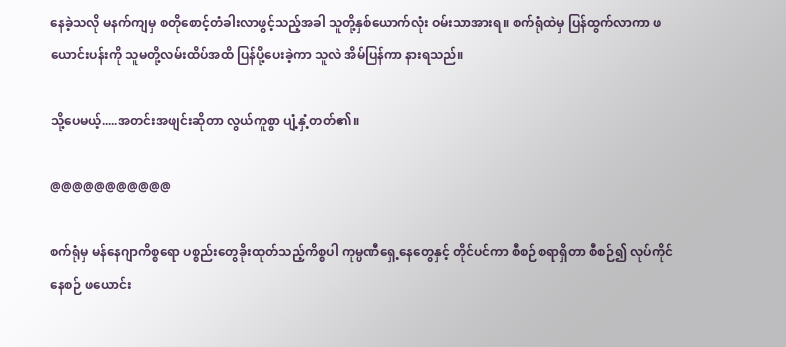နေခဲ့သလို မနက်ကျမှ စတိုစောင့်တံခါးလာဖွင့်သည့်အခါ သူတို့နှစ်ယောက်လုံး ဝမ်းသာအားရ။ စက်ရုံထဲမှ ပြန်ထွက်လာကာ ဖယောင်းပန်းကို သူမတို့လမ်းထိပ်အထိ ပြန်ပို့ပေးခဲ့ကာ သူလဲ အိမ်ပြန်ကာ နားရသည်။

သို့ပေမယ့်.....အတင်းအဖျင်းဆိုတာ လွယ်ကူစွာ ပျံ့နှံ့တတ်၏။

@@@@@@@@@@@

စက်ရုံမှ မန်နေဂျာကိစ္စရော ပစ္စည်းတွေခိုးထုတ်သည့်ကိစ္စပါ ကုမ္ပဏီရှေ့နေတွေနှင့် တိုင်ပင်ကာ စီစဉ်စရာရှိတာ စီစဉ်၍ လုပ်ကိုင်နေစဉ် ဖယောင်း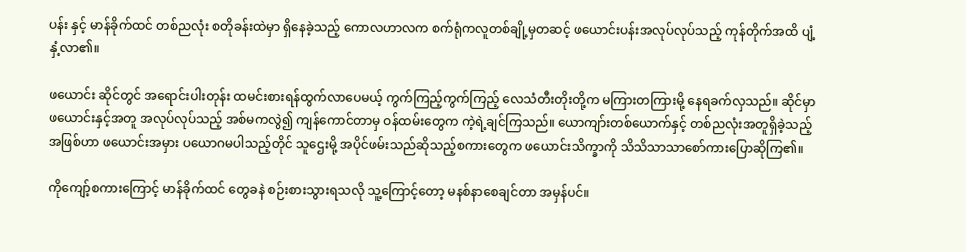ပန်း နှင့် မာန်ခိုက်ထင် တစ်ညလုံး စတိုခန်းထဲမှာ ရှိနေခဲ့သည့် ကောလဟာလက စက်ရုံကလူတစ်ချို့မှတဆင့် ဖယောင်းပန်းအလုပ်လုပ်သည့် ကုန်တိုက်အထိ ပျံ့နှံ့လာ၏။

ဖယောင်း ဆိုင်တွင် အရောင်းပါးတုန်း ထမင်းစားရန်ထွက်လာပေမယ့် ကွက်ကြည့်ကွက်ကြည့် လေသံတီးတိုးတို့က မကြားတကြားမို့ နေရခက်လှသည်။ ဆိုင်မှာ ဖယောင်းနှင့်အတူ အလုပ်လုပ်သည့် အစ်မကလွဲ၍ ကျန်ကောင်တာမှ ဝန်ထမ်းတွေက ကဲ့ရဲ့ချင်ကြသည်။ ယောကျာ်းတစ်ယောက်နှင့် တစ်ညလုံးအတူရှိခဲ့သည့်အဖြစ်ဟာ ဖယောင်းအမှား ပယောဂမပါသည့်တိုင် သူဌေးမို့ အပိုင်ဖမ်းသည်ဆိုသည့်စကားတွေက ဖယောင်းသိက္ခာကို သိသိသာသာစော်ကားပြောဆိုကြ၏။

ကိုကျော့်စကားကြောင့် မာန်ခိုက်ထင် တွေခနဲ စဉ်းစားသွားရသလို သူ့ကြောင့်တော့ မနစ်နာစေချင်တာ အမှန်ပင်။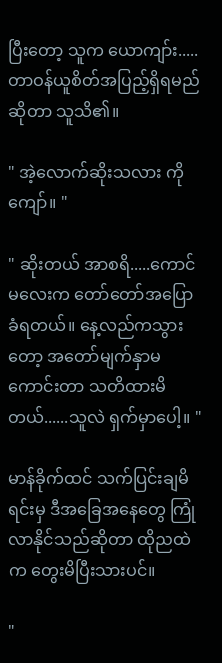ပြီးတော့ သူက ယောကျာ်း.....တာဝန်ယူစိတ်အပြည့်ရှိရမည်ဆိုတာ သူသိ၏။

" အဲ့လောက်ဆိုးသလား ကိုကျော်။ "

" ဆိုးတယ် အာစရိ.....ကောင်မလေးက တော်တော်အပြောခံရတယ်။ နေ့လည်ကသွားတော့ အတော်မျက်နှာမကောင်းတာ သတိထားမိတယ်......သူလဲ ရှက်မှာပေါ့။ "

မာန်ခိုက်ထင် သက်ပြင်းချမိရင်းမှ ဒီအခြေအနေတွေ ကြုံလာနိုင်သည်ဆိုတာ ထိုညထဲက တွေးမိပြီးသားပင်။

"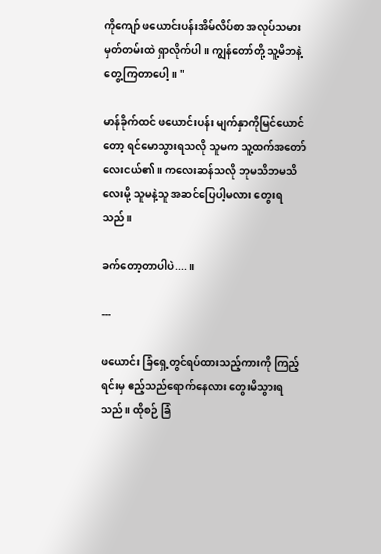ကိုကျော် ဖယောင်းပန်းအိမ်လိပ်စာ အလုပ်သမားမှတ်တမ်းထဲ ရှာလိုက်ပါ။ ကျွန်တော်တို့ သူ့မိဘနဲ့တွေ့ကြတာပေါ့။ "

မာန်ခိုက်ထင် ဖယောင်းပန်း မျက်နှာကိုမြင်ယောင်တော့ ရင်မောသွားရသလို သူမက သူ့ထက်အတော်လေးငယ်၏။ ကလေးဆန်သလို ဘုမသိဘမသိလေးမို့ သူမနဲ့သူ အဆင်ပြေပါ့မလား တွေးရသည်။

ခက်တော့တာပါပဲ....။

---

ဖယောင်း ခြံရှေ့တွင်ရပ်ထားသည့်ကားကို ကြည့်ရင်းမှ ဧည့်သည်ရောက်နေလား တွေးမိသွားရသည်။ ထိုစဉ် ခြံ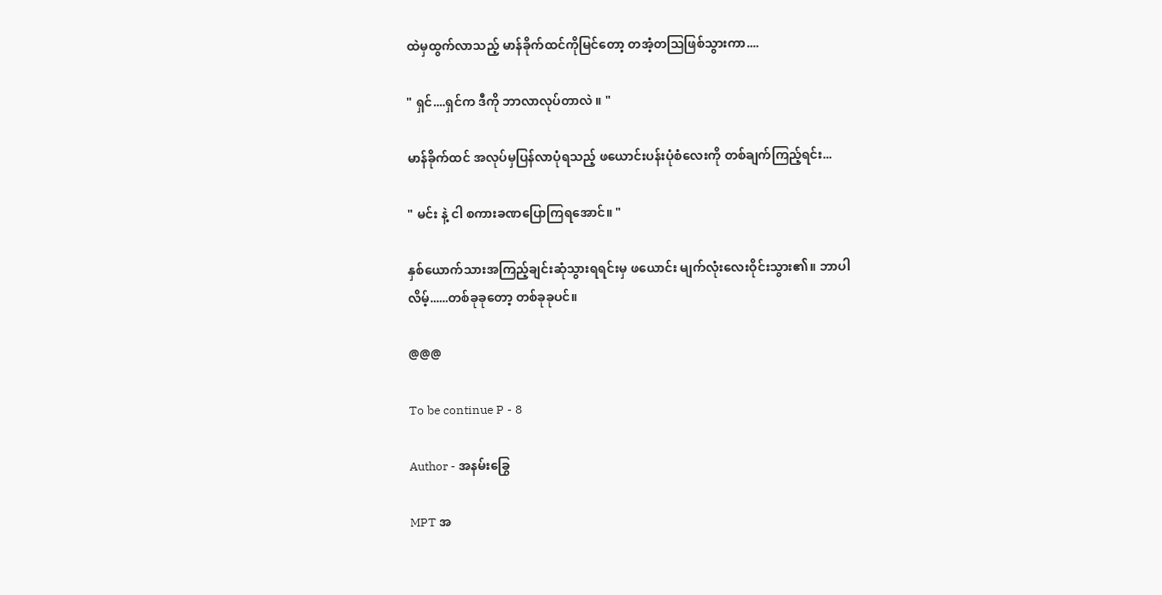ထဲမှထွက်လာသည့် မာန်ခိုက်ထင်ကိုမြင်တော့ တအံ့တသြဖြစ်သွားကာ....

" ရှင်....ရှင်က ဒီကို ဘာလာလုပ်တာလဲ ။ "

မာန်ခိုက်ထင် အလုပ်မှပြန်လာပုံရသည့် ဖယောင်းပန်းပုံစံလေးကို တစ်ချက်ကြည့်ရင်း...

" မင်း နဲ့ ငါ စကားခဏပြောကြရအောင်။ "

နှစ်ယောက်သားအကြည့်ချင်းဆုံသွားရရင်းမှ ဖယောင်း မျက်လုံးလေးဝိုင်းသွား၏။ ဘာပါလိမ့်......တစ်ခုခုတော့ တစ်ခုခုပင်။

@@@

To be continue P - 8

Author - အနမ်းခြွေ

MPT အ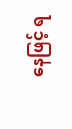နေဖြင့် ရ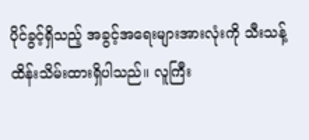ပိုင်ခွင့်ရှိသည့် အခွင့်အရေးများအားလုံးကို သီးသန့်ထိန်းသိမ်းထားရှိပါသည်။ လူကြီး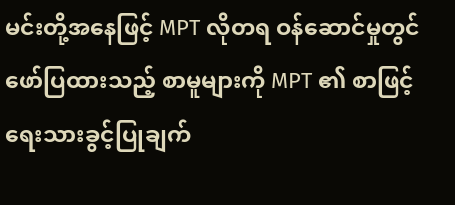မင်းတို့အနေဖြင့် MPT လိုတရ ဝန်ဆောင်မှုတွင် ဖော်ပြထားသည့် စာမူများကို MPT ၏ စာဖြင့်ရေးသားခွင့်ပြုချက်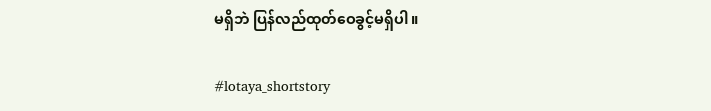မရှိဘဲ ပြန်လည်ထုတ်ဝေခွင့်မရှိပါ။

#lotaya_shortstory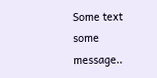Some text some message..